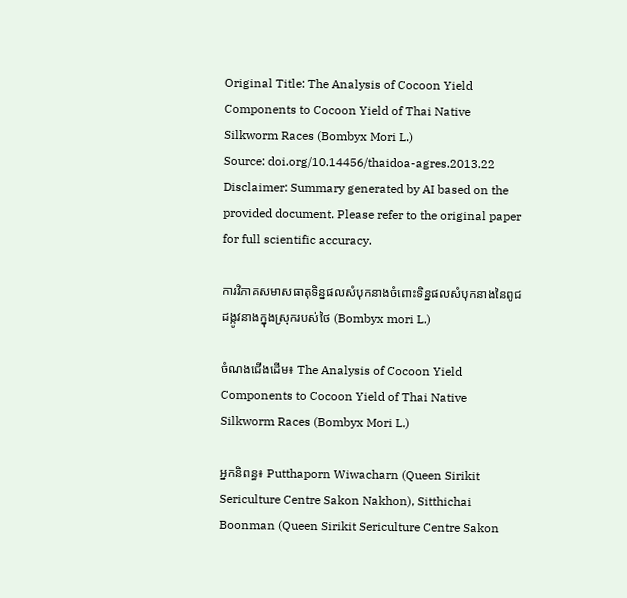Original Title: The Analysis of Cocoon Yield Components to Cocoon Yield of Thai Native Silkworm Races (Bombyx Mori L.)
Source: doi.org/10.14456/thaidoa-agres.2013.22
Disclaimer: Summary generated by AI based on the provided document. Please refer to the original paper for full scientific accuracy.

ការវិភាគសមាសធាតុទិន្នផលសំបុកនាងចំពោះទិន្នផលសំបុកនាងនៃពូជដង្កូវនាងក្នុងស្រុករបស់ថៃ (Bombyx mori L.)

ចំណងជើងដើម៖ The Analysis of Cocoon Yield Components to Cocoon Yield of Thai Native Silkworm Races (Bombyx Mori L.)

អ្នកនិពន្ធ៖ Putthaporn Wiwacharn (Queen Sirikit Sericulture Centre Sakon Nakhon), Sitthichai Boonman (Queen Sirikit Sericulture Centre Sakon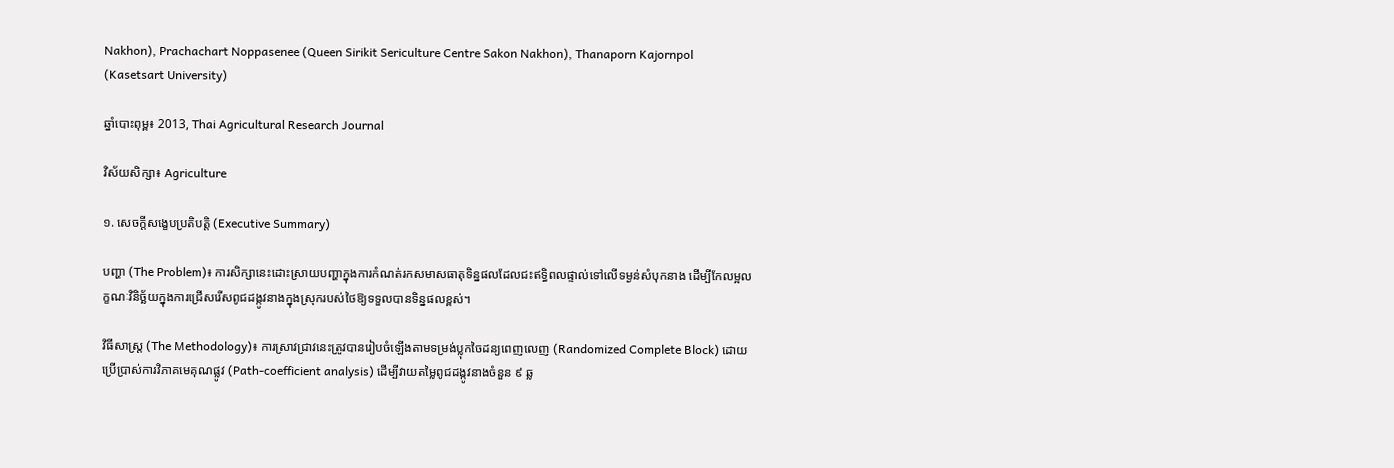Nakhon), Prachachart Noppasenee (Queen Sirikit Sericulture Centre Sakon Nakhon), Thanaporn Kajornpol (Kasetsart University)

ឆ្នាំបោះពុម្ព៖ 2013, Thai Agricultural Research Journal

វិស័យសិក្សា៖ Agriculture

១. សេចក្តីសង្ខេបប្រតិបត្តិ (Executive Summary)

បញ្ហា (The Problem)៖ ការសិក្សានេះដោះស្រាយបញ្ហាក្នុងការកំណត់រកសមាសធាតុទិន្នផលដែលជះឥទ្ធិពលផ្ទាល់ទៅលើទម្ងន់សំបុកនាង ដើម្បីកែលម្អលក្ខណៈវិនិច្ឆ័យក្នុងការជ្រើសរើសពូជដង្កូវនាងក្នុងស្រុករបស់ថៃឱ្យទទួលបានទិន្នផលខ្ពស់។

វិធីសាស្ត្រ (The Methodology)៖ ការស្រាវជ្រាវនេះត្រូវបានរៀបចំឡើងតាមទម្រង់ប្លុកចៃដន្យពេញលេញ (Randomized Complete Block) ដោយប្រើប្រាស់ការវិភាគមេគុណផ្លូវ (Path-coefficient analysis) ដើម្បីវាយតម្លៃពូជដង្កូវនាងចំនួន ៩ ឆ្ល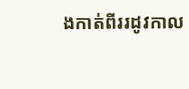ងកាត់ពីររដូវកាល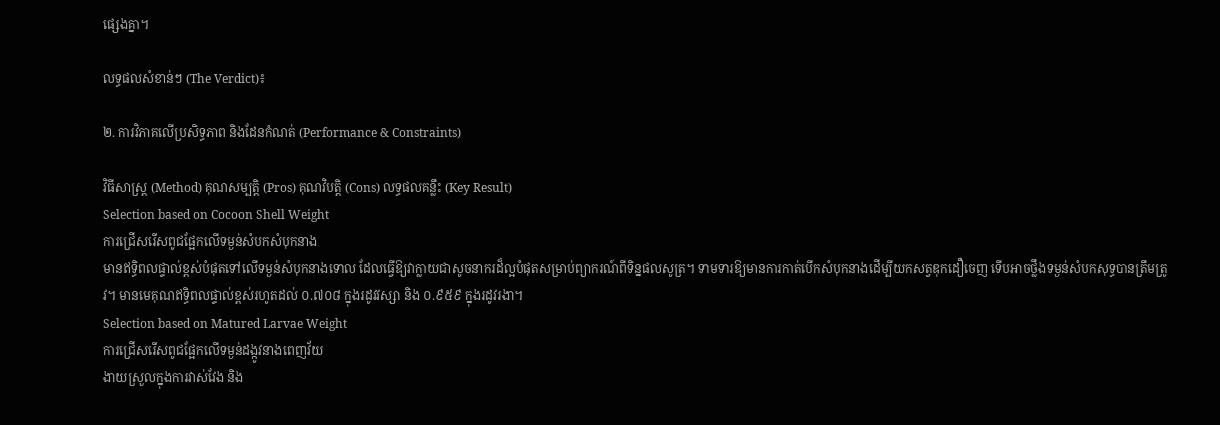ផ្សេងគ្នា។

លទ្ធផលសំខាន់ៗ (The Verdict)៖

២. ការវិភាគលើប្រសិទ្ធភាព និងដែនកំណត់ (Performance & Constraints)

វិធីសាស្ត្រ (Method) គុណសម្បត្តិ (Pros) គុណវិបត្តិ (Cons) លទ្ធផលគន្លឹះ (Key Result)
Selection based on Cocoon Shell Weight
ការជ្រើសរើសពូជផ្អែកលើទម្ងន់សំបកសំបុកនាង
មានឥទ្ធិពលផ្ទាល់ខ្ពស់បំផុតទៅលើទម្ងន់សំបុកនាងទោល ដែលធ្វើឱ្យវាក្លាយជាសូចនាករដ៏ល្អបំផុតសម្រាប់ព្យាករណ៍ពីទិន្នផលសូត្រ។ ទាមទារឱ្យមានការកាត់បើកសំបុកនាងដើម្បីយកសត្វឌុកដឿចេញ ទើបអាចថ្លឹងទម្ងន់សំបកសុទ្ធបានត្រឹមត្រូវ។ មានមេគុណឥទ្ធិពលផ្ទាល់ខ្ពស់រហូតដល់ ០.៧០៨ ក្នុងរដូវវស្សា និង ០.៩៥៩ ក្នុងរដូវរងា។
Selection based on Matured Larvae Weight
ការជ្រើសរើសពូជផ្អែកលើទម្ងន់ដង្កូវនាងពេញវ័យ
ងាយស្រួលក្នុងការវាស់វែង និង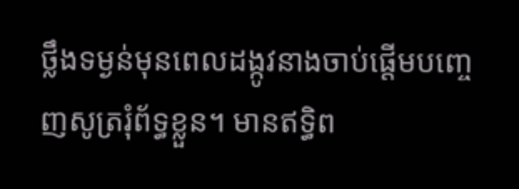ថ្លឹងទម្ងន់មុនពេលដង្កូវនាងចាប់ផ្តើមបញ្ចេញសូត្ររុំព័ទ្ធខ្លួន។ មានឥទ្ធិព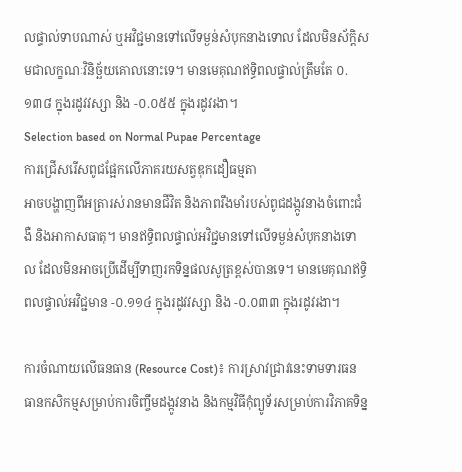លផ្ទាល់ទាបណាស់ ឬអវិជ្ជមានទៅលើទម្ងន់សំបុកនាងទោល ដែលមិនស័ក្តិសមជាលក្ខណៈវិនិច្ឆ័យគោលនោះទេ។ មានមេគុណឥទ្ធិពលផ្ទាល់ត្រឹមតែ ០.១៣៨ ក្នុងរដូវវស្សា និង -០.០៥៥ ក្នុងរដូវរងា។
Selection based on Normal Pupae Percentage
ការជ្រើសរើសពូជផ្អែកលើភាគរយសត្វឌុកដឿធម្មតា
អាចបង្ហាញពីអត្រារស់រានមានជីវិត និងភាពរឹងមាំរបស់ពូជដង្កូវនាងចំពោះជំងឺ និងអាកាសធាតុ។ មានឥទ្ធិពលផ្ទាល់អវិជ្ជមានទៅលើទម្ងន់សំបុកនាងទោល ដែលមិនអាចប្រើដើម្បីទាញរកទិន្នផលសូត្រខ្ពស់បានទេ។ មានមេគុណឥទ្ធិពលផ្ទាល់អវិជ្ជមាន -០.១១៤ ក្នុងរដូវវស្សា និង -០.០៣៣ ក្នុងរដូវរងា។

ការចំណាយលើធនធាន (Resource Cost)៖ ការស្រាវជ្រាវនេះទាមទារធនធានកសិកម្មសម្រាប់ការចិញ្ចឹមដង្កូវនាង និងកម្មវិធីកុំព្យូទ័រសម្រាប់ការវិភាគទិន្ន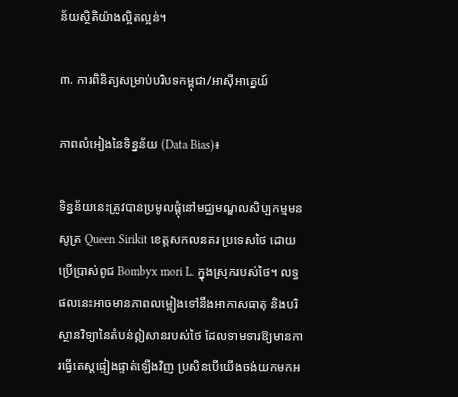ន័យស្ថិតិយ៉ាងល្អិតល្អន់។

៣. ការពិនិត្យសម្រាប់បរិបទកម្ពុជា/អាស៊ីអាគ្នេយ៍

ភាពលំអៀងនៃទិន្នន័យ (Data Bias)៖

ទិន្នន័យនេះត្រូវបានប្រមូលផ្តុំនៅមជ្ឈមណ្ឌលសិប្បកម្មមនសូត្រ Queen Sirikit ខេត្តសកលនគរ ប្រទេសថៃ ដោយប្រើប្រាស់ពូជ Bombyx mori L. ក្នុងស្រុករបស់ថៃ។ លទ្ធផលនេះអាចមានភាពលម្អៀងទៅនឹងអាកាសធាតុ និងបរិស្ថានវិទ្យានៃតំបន់ឦសានរបស់ថៃ ដែលទាមទារឱ្យមានការធ្វើតេស្តផ្ទៀងផ្ទាត់ឡើងវិញ ប្រសិនបើយើងចង់យកមកអ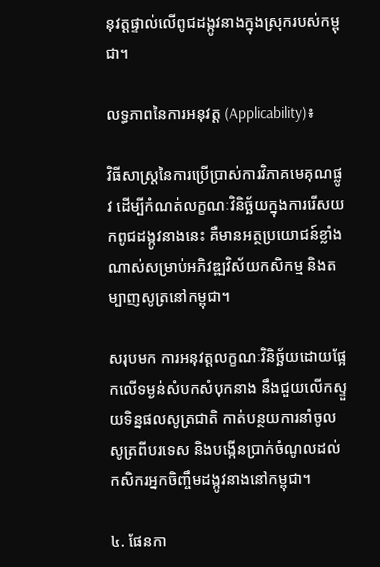នុវត្តផ្ទាល់លើពូជដង្កូវនាងក្នុងស្រុករបស់កម្ពុជា។

លទ្ធភាពនៃការអនុវត្ត (Applicability)៖

វិធីសាស្ត្រនៃការប្រើប្រាស់ការវិភាគមេគុណផ្លូវ ដើម្បីកំណត់លក្ខណៈវិនិច្ឆ័យក្នុងការរើសយកពូជដង្កូវនាងនេះ គឺមានអត្ថប្រយោជន៍ខ្លាំងណាស់សម្រាប់អភិវឌ្ឍវិស័យកសិកម្ម និងតម្បាញសូត្រនៅកម្ពុជា។

សរុបមក ការអនុវត្តលក្ខណៈវិនិច្ឆ័យដោយផ្អែកលើទម្ងន់សំបកសំបុកនាង នឹងជួយលើកស្ទួយទិន្នផលសូត្រជាតិ កាត់បន្ថយការនាំចូលសូត្រពីបរទេស និងបង្កើនប្រាក់ចំណូលដល់កសិករអ្នកចិញ្ចឹមដង្កូវនាងនៅកម្ពុជា។

៤. ផែនកា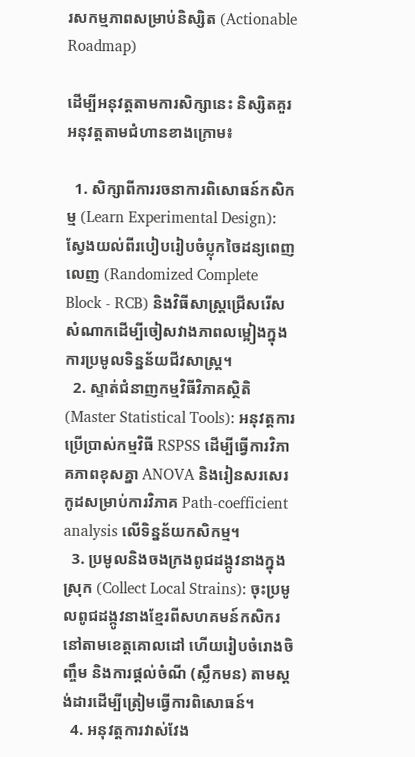រសកម្មភាពសម្រាប់និស្សិត (Actionable Roadmap)

ដើម្បីអនុវត្តតាមការសិក្សានេះ និស្សិតគួរអនុវត្តតាមជំហានខាងក្រោម៖

  1. សិក្សាពីការរចនាការពិសោធន៍កសិកម្ម (Learn Experimental Design): ស្វែងយល់ពីរបៀបរៀបចំប្លុកចៃដន្យពេញលេញ (Randomized Complete Block - RCB) និងវិធីសាស្ត្រជ្រើសរើសសំណាកដើម្បីចៀសវាងភាពលម្អៀងក្នុងការប្រមូលទិន្នន័យជីវសាស្ត្រ។
  2. ស្ទាត់ជំនាញកម្មវិធីវិភាគស្ថិតិ (Master Statistical Tools): អនុវត្តការប្រើប្រាស់កម្មវិធី RSPSS ដើម្បីធ្វើការវិភាគភាពខុសគ្នា ANOVA និងរៀនសរសេរកូដសម្រាប់ការវិភាគ Path-coefficient analysis លើទិន្នន័យកសិកម្ម។
  3. ប្រមូលនិងចងក្រងពូជដង្កូវនាងក្នុងស្រុក (Collect Local Strains): ចុះប្រមូលពូជដង្កូវនាងខ្មែរពីសហគមន៍កសិករនៅតាមខេត្តគោលដៅ ហើយរៀបចំរោងចិញ្ចឹម និងការផ្តល់ចំណី (ស្លឹកមន) តាមស្តង់ដារដើម្បីត្រៀមធ្វើការពិសោធន៍។
  4. អនុវត្តការវាស់វែង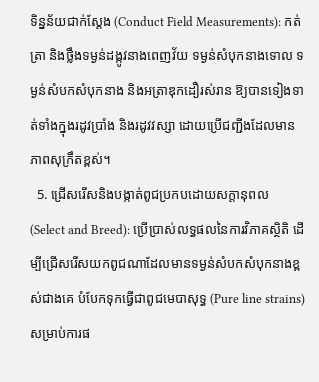ទិន្នន័យជាក់ស្តែង (Conduct Field Measurements): កត់ត្រា និងថ្លឹងទម្ងន់ដង្កូវនាងពេញវ័យ ទម្ងន់សំបុកនាងទោល ទម្ងន់សំបកសំបុកនាង និងអត្រាឌុកដឿរស់រាន ឱ្យបានទៀងទាត់ទាំងក្នុងរដូវប្រាំង និងរដូវវស្សា ដោយប្រើជញ្ជីងដែលមានភាពសុក្រឹតខ្ពស់។
  5. ជ្រើសរើសនិងបង្កាត់ពូជប្រកបដោយសក្តានុពល (Select and Breed): ប្រើប្រាស់លទ្ធផលនៃការវិភាគស្ថិតិ ដើម្បីជ្រើសរើសយកពូជណាដែលមានទម្ងន់សំបកសំបុកនាងខ្ពស់ជាងគេ បំបែកទុកធ្វើជាពូជមេបាសុទ្ធ (Pure line strains) សម្រាប់ការផ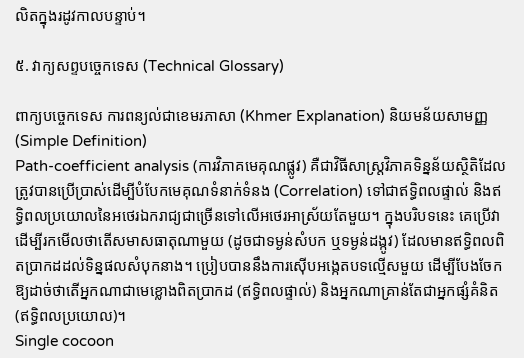លិតក្នុងរដូវកាលបន្ទាប់។

៥. វាក្យសព្ទបច្ចេកទេស (Technical Glossary)

ពាក្យបច្ចេកទេស ការពន្យល់ជាខេមរភាសា (Khmer Explanation) និយមន័យសាមញ្ញ (Simple Definition)
Path-coefficient analysis (ការវិភាគមេគុណផ្លូវ) គឺជាវិធីសាស្ត្រវិភាគទិន្នន័យស្ថិតិដែលត្រូវបានប្រើប្រាស់ដើម្បីបំបែកមេគុណទំនាក់ទំនង (Correlation) ទៅជាឥទ្ធិពលផ្ទាល់ និងឥទ្ធិពលប្រយោលនៃអថេរឯករាជ្យជាច្រើនទៅលើអថេរអាស្រ័យតែមួយ។ ក្នុងបរិបទនេះ គេប្រើវាដើម្បីរកមើលថាតើសមាសធាតុណាមួយ (ដូចជាទម្ងន់សំបក ឬទម្ងន់ដង្កូវ) ដែលមានឥទ្ធិពលពិតប្រាកដដល់ទិន្នផលសំបុកនាង។ ប្រៀបបាននឹងការស៊ើបអង្កេតបទល្មើសមួយ ដើម្បីបែងចែកឱ្យដាច់ថាតើអ្នកណាជាមេខ្លោងពិតប្រាកដ (ឥទ្ធិពលផ្ទាល់) និងអ្នកណាគ្រាន់តែជាអ្នកផ្សំគំនិត (ឥទ្ធិពលប្រយោល)។
Single cocoon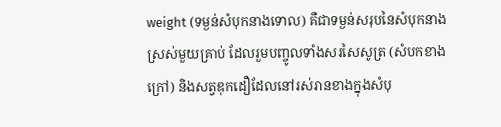weight (ទម្ងន់សំបុកនាងទោល) គឺជាទម្ងន់សរុបនៃសំបុកនាងស្រស់មួយគ្រាប់ ដែលរួមបញ្ចូលទាំងសរសៃសូត្រ (សំបកខាងក្រៅ) និងសត្វឌុកដឿដែលនៅរស់រានខាងក្នុងសំបុ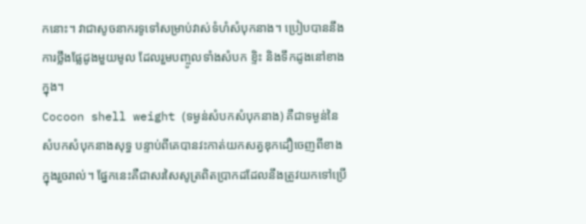កនោះ។ វាជាសូចនាករទូទៅសម្រាប់វាស់ទំហំសំបុកនាង។ ប្រៀបបាននឹងការថ្លឹងផ្លែដូងមួយមូល ដែលរួមបញ្ចូលទាំងសំបក ខ្ទិះ និងទឹកដូងនៅខាងក្នុង។
Cocoon shell weight (ទម្ងន់សំបកសំបុកនាង) គឺជាទម្ងន់នៃសំបកសំបុកនាងសុទ្ធ បន្ទាប់ពីគេបានវះកាត់យកសត្វឌុកដឿចេញពីខាងក្នុងរួចរាល់។ ផ្នែកនេះគឺជាសរសៃសូត្រពិតប្រាកដដែលនឹងត្រូវយកទៅប្រើ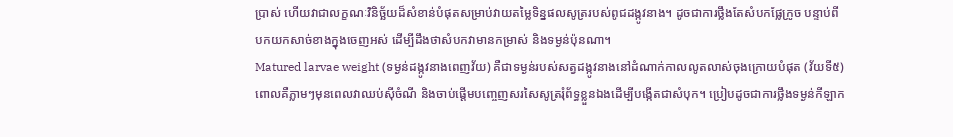ប្រាស់ ហើយវាជាលក្ខណៈវិនិច្ឆ័យដ៏សំខាន់បំផុតសម្រាប់វាយតម្លៃទិន្នផលសូត្ររបស់ពូជដង្កូវនាង។ ដូចជាការថ្លឹងតែសំបកផ្លែក្រូច បន្ទាប់ពីបកយកសាច់ខាងក្នុងចេញអស់ ដើម្បីដឹងថាសំបកវាមានកម្រាស់ និងទម្ងន់ប៉ុនណា។
Matured larvae weight (ទម្ងន់ដង្កូវនាងពេញវ័យ) គឺជាទម្ងន់របស់សត្វដង្កូវនាងនៅដំណាក់កាលលូតលាស់ចុងក្រោយបំផុត (វ័យទី៥) ពោលគឺភ្លាមៗមុនពេលវាឈប់ស៊ីចំណី និងចាប់ផ្តើមបញ្ចេញសរសៃសូត្ររុំព័ទ្ធខ្លួនឯងដើម្បីបង្កើតជាសំបុក។ ប្រៀបដូចជាការថ្លឹងទម្ងន់កីឡាក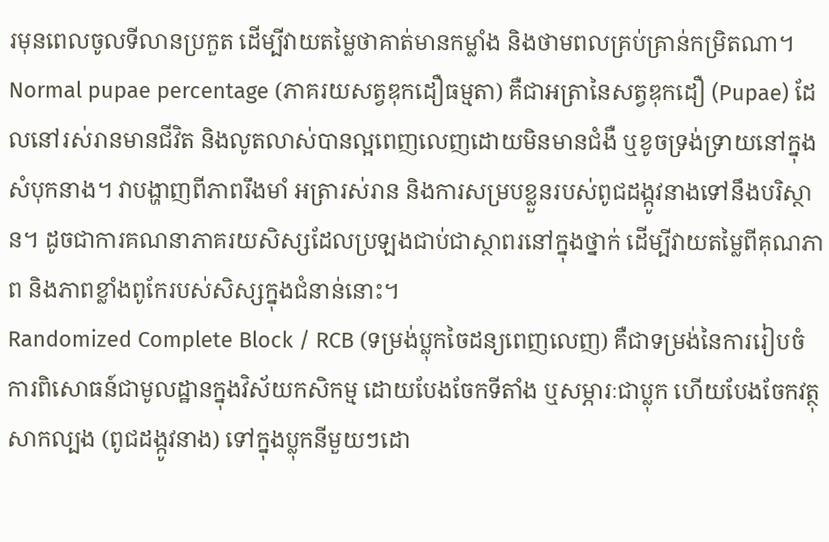រមុនពេលចូលទីលានប្រកួត ដើម្បីវាយតម្លៃថាគាត់មានកម្លាំង និងថាមពលគ្រប់គ្រាន់កម្រិតណា។
Normal pupae percentage (ភាគរយសត្វឌុកដឿធម្មតា) គឺជាអត្រានៃសត្វឌុកដឿ (Pupae) ដែលនៅរស់រានមានជីវិត និងលូតលាស់បានល្អពេញលេញដោយមិនមានជំងឺ ឬខូចទ្រង់ទ្រាយនៅក្នុងសំបុកនាង។ វាបង្ហាញពីភាពរឹងមាំ អត្រារស់រាន និងការសម្របខ្លួនរបស់ពូជដង្កូវនាងទៅនឹងបរិស្ថាន។ ដូចជាការគណនាភាគរយសិស្សដែលប្រឡងជាប់ជាស្ថាពរនៅក្នុងថ្នាក់ ដើម្បីវាយតម្លៃពីគុណភាព និងភាពខ្លាំងពូកែរបស់សិស្សក្នុងជំនាន់នោះ។
Randomized Complete Block / RCB (ទម្រង់ប្លុកចៃដន្យពេញលេញ) គឺជាទម្រង់នៃការរៀបចំការពិសោធន៍ជាមូលដ្ឋានក្នុងវិស័យកសិកម្ម ដោយបែងចែកទីតាំង ឬសម្ភារៈជាប្លុក ហើយបែងចែកវត្ថុសាកល្បង (ពូជដង្កូវនាង) ទៅក្នុងប្លុកនីមួយៗដោ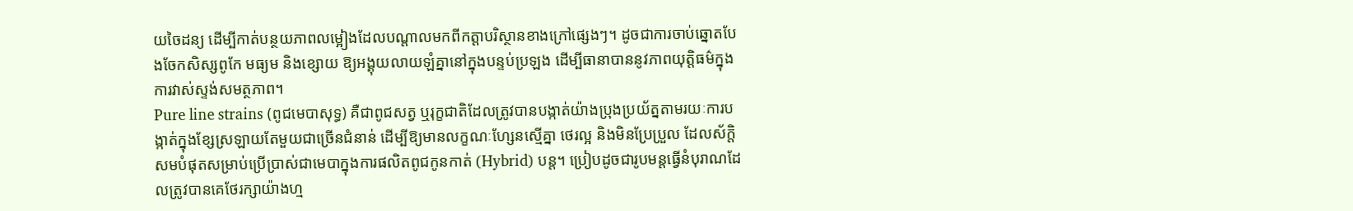យចៃដន្យ ដើម្បីកាត់បន្ថយភាពលម្អៀងដែលបណ្តាលមកពីកត្តាបរិស្ថានខាងក្រៅផ្សេងៗ។ ដូចជាការចាប់ឆ្នោតបែងចែកសិស្សពូកែ មធ្យម និងខ្សោយ ឱ្យអង្គុយលាយឡំគ្នានៅក្នុងបន្ទប់ប្រឡង ដើម្បីធានាបាននូវភាពយុត្តិធម៌ក្នុងការវាស់ស្ទង់សមត្ថភាព។
Pure line strains (ពូជមេបាសុទ្ធ) គឺជាពូជសត្វ ឬរុក្ខជាតិដែលត្រូវបានបង្កាត់យ៉ាងប្រុងប្រយ័ត្នតាមរយៈការបង្កាត់ក្នុងខ្សែស្រឡាយតែមួយជាច្រើនជំនាន់ ដើម្បីឱ្យមានលក្ខណៈហ្សែនស្មើគ្នា ថេរល្អ និងមិនប្រែប្រួល ដែលស័ក្តិសមបំផុតសម្រាប់ប្រើប្រាស់ជាមេបាក្នុងការផលិតពូជកូនកាត់ (Hybrid) បន្ត។ ប្រៀបដូចជារូបមន្តធ្វើនំបុរាណដែលត្រូវបានគេថែរក្សាយ៉ាងហ្ម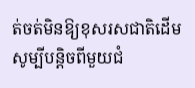ត់ចត់មិនឱ្យខុសរសជាតិដើមសូម្បីបន្តិចពីមួយជំ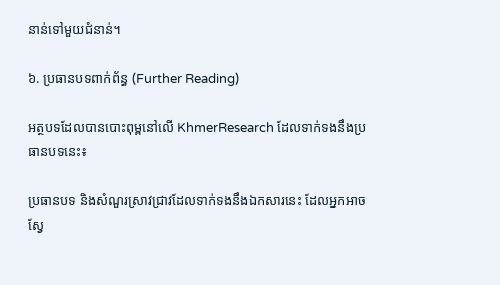នាន់ទៅមួយជំនាន់។

៦. ប្រធានបទពាក់ព័ន្ធ (Further Reading)

អត្ថបទដែលបានបោះពុម្ពនៅលើ KhmerResearch ដែលទាក់ទងនឹងប្រធានបទនេះ៖

ប្រធានបទ និងសំណួរស្រាវជ្រាវដែលទាក់ទងនឹងឯកសារនេះ ដែលអ្នកអាចស្វែ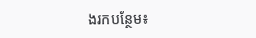ងរកបន្ថែម៖